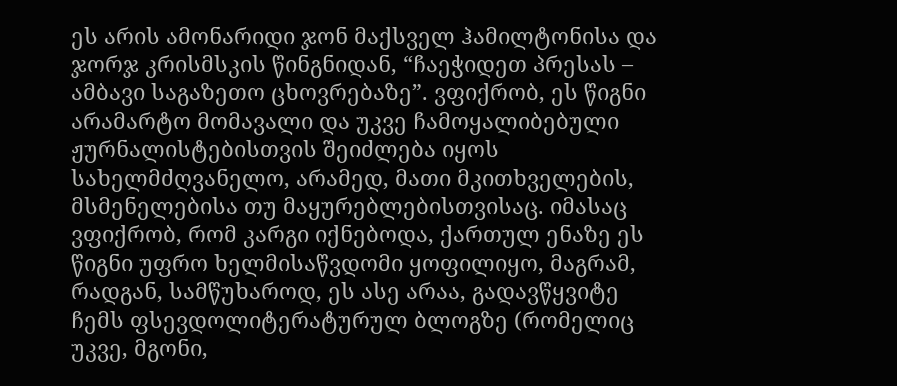ეს არის ამონარიდი ჯონ მაქსველ ჰამილტონისა და ჯორჯ კრისმსკის წინგნიდან, “ჩაეჭიდეთ პრესას – ამბავი საგაზეთო ცხოვრებაზე”. ვფიქრობ, ეს წიგნი არამარტო მომავალი და უკვე ჩამოყალიბებული ჟურნალისტებისთვის შეიძლება იყოს სახელმძღვანელო, არამედ, მათი მკითხველების, მსმენელებისა თუ მაყურებლებისთვისაც. იმასაც ვფიქრობ, რომ კარგი იქნებოდა, ქართულ ენაზე ეს წიგნი უფრო ხელმისაწვდომი ყოფილიყო, მაგრამ, რადგან, სამწუხაროდ, ეს ასე არაა, გადავწყვიტე ჩემს ფსევდოლიტერატურულ ბლოგზე (რომელიც უკვე, მგონი,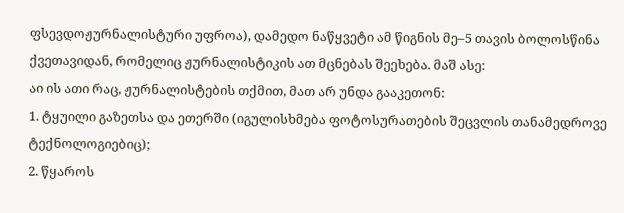ფსევდოჟურნალისტური უფროა), დამედო ნაწყვეტი ამ წიგნის მე–5 თავის ბოლოსწინა ქვეთავიდან, რომელიც ჟურნალისტიკის ათ მცნებას შეეხება. მაშ ასე:
აი ის ათი რაც, ჟურნალისტების თქმით, მათ არ უნდა გააკეთონ:
1. ტყუილი გაზეთსა და ეთერში (იგულისხმება ფოტოსურათების შეცვლის თანამედროვე ტექნოლოგიებიც);
2. წყაროს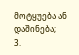მოტყუება ან დაშინება;
3.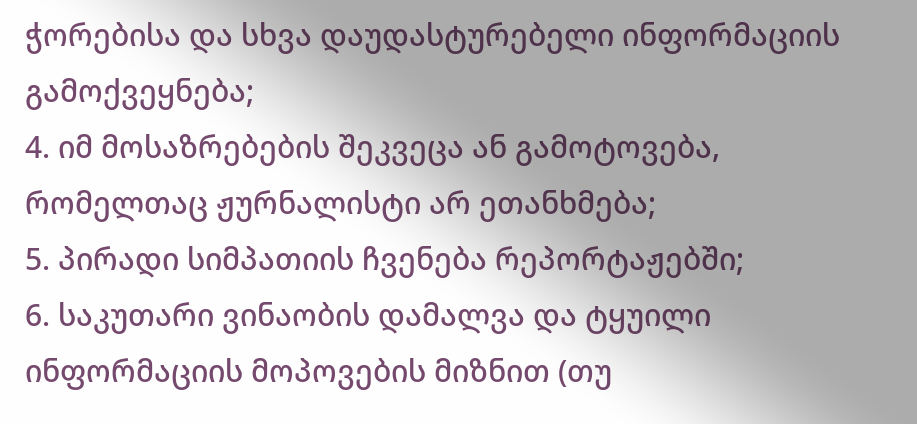ჭორებისა და სხვა დაუდასტურებელი ინფორმაციის გამოქვეყნება;
4. იმ მოსაზრებების შეკვეცა ან გამოტოვება, რომელთაც ჟურნალისტი არ ეთანხმება;
5. პირადი სიმპათიის ჩვენება რეპორტაჟებში;
6. საკუთარი ვინაობის დამალვა და ტყუილი ინფორმაციის მოპოვების მიზნით (თუ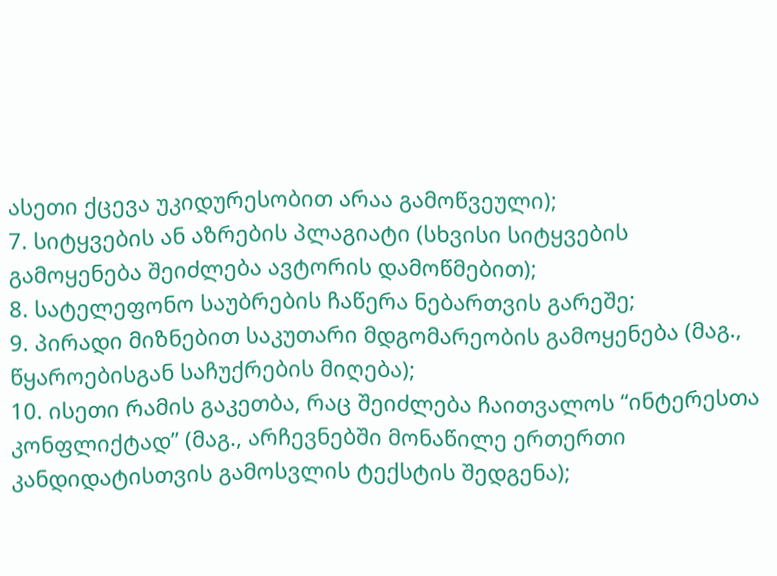ასეთი ქცევა უკიდურესობით არაა გამოწვეული);
7. სიტყვების ან აზრების პლაგიატი (სხვისი სიტყვების გამოყენება შეიძლება ავტორის დამოწმებით);
8. სატელეფონო საუბრების ჩაწერა ნებართვის გარეშე;
9. პირადი მიზნებით საკუთარი მდგომარეობის გამოყენება (მაგ., წყაროებისგან საჩუქრების მიღება);
10. ისეთი რამის გაკეთბა, რაც შეიძლება ჩაითვალოს “ინტერესთა კონფლიქტად” (მაგ., არჩევნებში მონაწილე ერთერთი კანდიდატისთვის გამოსვლის ტექსტის შედგენა);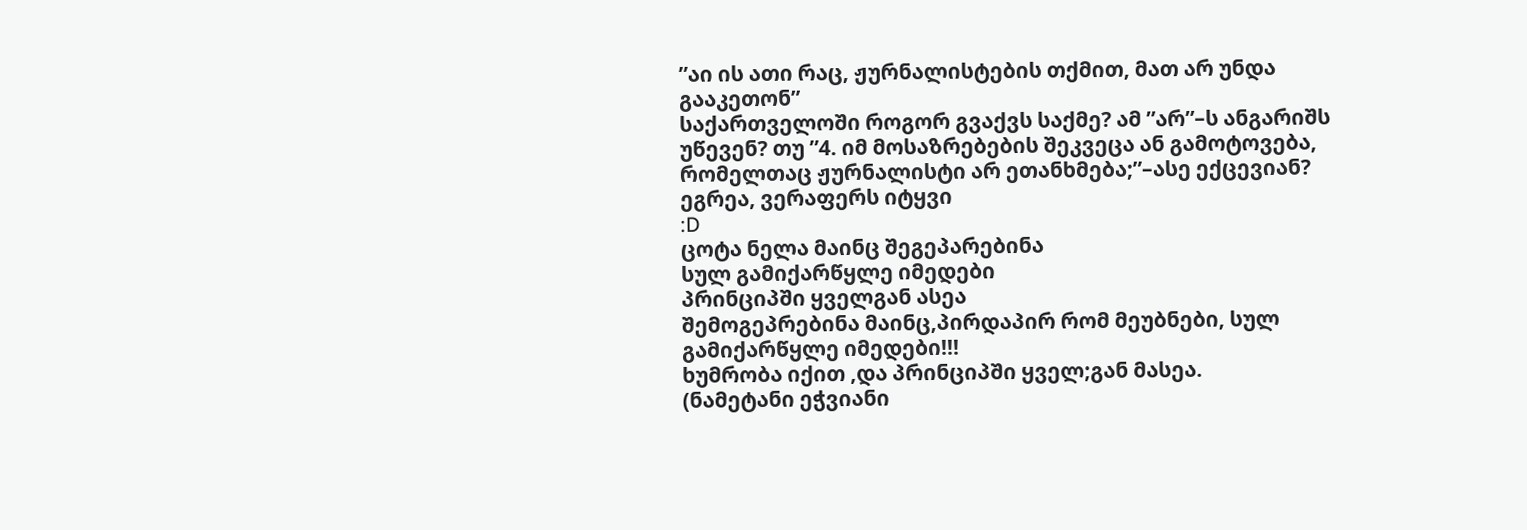”აი ის ათი რაც, ჟურნალისტების თქმით, მათ არ უნდა გააკეთონ”
საქართველოში როგორ გვაქვს საქმე? ამ ”არ”–ს ანგარიშს უწევენ? თუ ”4. იმ მოსაზრებების შეკვეცა ან გამოტოვება, რომელთაც ჟურნალისტი არ ეთანხმება;”–ასე ექცევიან?
ეგრეა, ვერაფერს იტყვი
:D
ცოტა ნელა მაინც შეგეპარებინა
სულ გამიქარწყლე იმედები
პრინციპში ყველგან ასეა
შემოგეპრებინა მაინც,პირდაპირ რომ მეუბნები, სულ გამიქარწყლე იმედები!!!
ხუმრობა იქით ,და პრინციპში ყველ;გან მასეა.
(ნამეტანი ეჭვიანი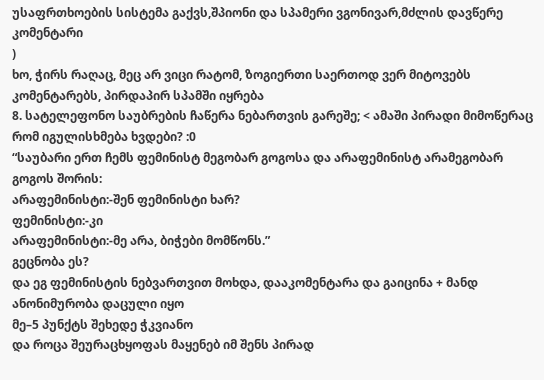უსაფრთხოების სისტემა გაქვს,შპიონი და სპამერი ვგონივარ,მძლის დავწერე კომენტარი
)
ხო, ჭირს რაღაც, მეც არ ვიცი რატომ, ზოგიერთი საერთოდ ვერ მიტოვებს კომენტარებს, პირდაპირ სპამში იყრება
8. სატელეფონო საუბრების ჩაწერა ნებართვის გარეშე; < ამაში პირადი მიმოწერაც რომ იგულისხმება ხვდები? :0
“საუბარი ერთ ჩემს ფემინისტ მეგობარ გოგოსა და არაფემინისტ არამეგობარ გოგოს შორის:
არაფემინისტი:-შენ ფემინისტი ხარ?
ფემინისტი:-კი
არაფემინისტი:-მე არა, ბიჭები მომწონს.”
გეცნობა ეს?
და ეგ ფემინისტის ნებვართვით მოხდა, დააკომენტარა და გაიცინა + მანდ ანონიმურობა დაცული იყო
მე–5 პუნქტს შეხედე ჭკვიანო
და როცა შეურაცხყოფას მაყენებ იმ შენს პირად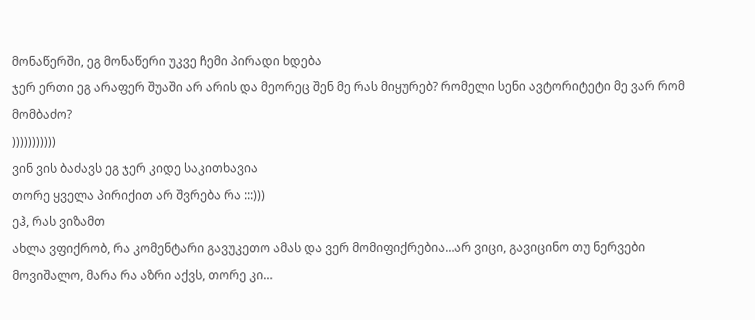მონაწერში, ეგ მონაწერი უკვე ჩემი პირადი ხდება
ჯერ ერთი ეგ არაფერ შუაში არ არის და მეორეც შენ მე რას მიყურებ? რომელი სენი ავტორიტეტი მე ვარ რომ მომბაძო?
)))))))))))
ვინ ვის ბაძავს ეგ ჯერ კიდე საკითხავია
თორე ყველა პირიქით არ შვრება რა :::)))
ეჰ, რას ვიზამთ
ახლა ვფიქრობ, რა კომენტარი გავუკეთო ამას და ვერ მომიფიქრებია…არ ვიცი, გავიცინო თუ ნერვები მოვიშალო, მარა რა აზრი აქვს, თორე კი…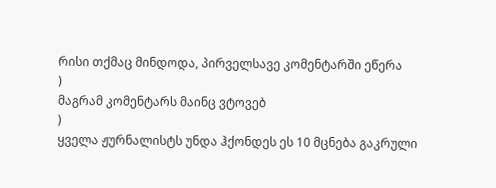რისი თქმაც მინდოდა, პირველსავე კომენტარში ეწერა
)
მაგრამ კომენტარს მაინც ვტოვებ
)
ყველა ჟურნალისტს უნდა ჰქონდეს ეს 10 მცნება გაკრული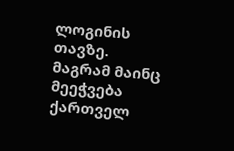ლოგინის თავზე.
მაგრამ მაინც მეეჭვება ქართველ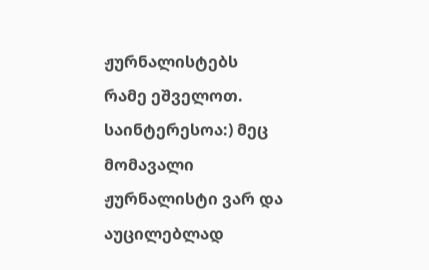ჟურნალისტებს რამე ეშველოთ.
საინტერესოა:) მეც მომავალი ჟურნალისტი ვარ და აუცილებლად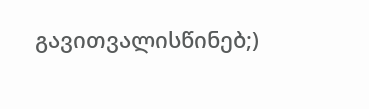გავითვალისწინებ;)